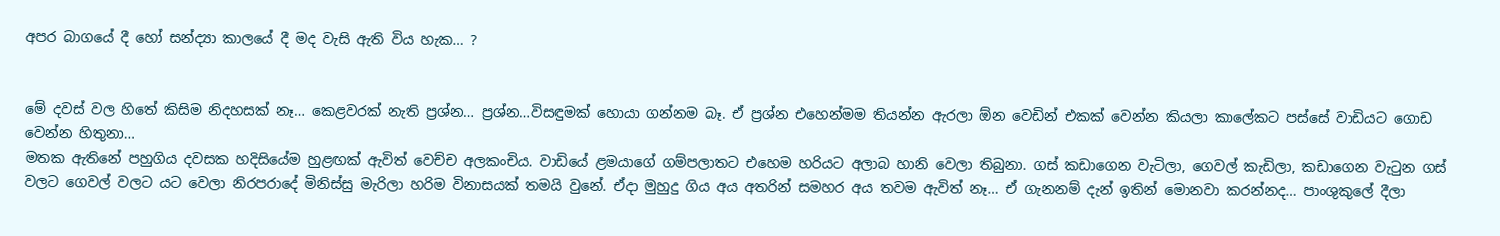අපර බාගයේ දී හෝ සන්ද්‍යා කාලයේ දී මද වැසි ඇති විය හැක… ?


මේ දවස් වල හිතේ කිසිම නිදහසක් නෑ… කෙළවරක් නැති ප්‍රශ්න… ප්‍රශ්න…විසඳුමක් හොයා ගන්නම බෑ. ඒ ප්‍රශ්න එහෙන්මම තියන්න ඇරලා ඕන වෙඩින් එකක් වෙන්න කියලා කාලේකට පස්සේ වාඩියට ගොඩ වෙන්න හිතුනා…
මතක ඇතිනේ පහුගිය දවසක හදිසියේම හුළඟක් ඇවිත් වෙච්ච අලකංචිය. වාඩියේ ළමයාගේ ගම්පලාතට එහෙම හරියට අලාබ හානි වෙලා තිබුනා. ගස් කඩාගෙන වැටිලා, ගෙවල් කැඩිලා, කඩාගෙන වැටුන ගස් වලට ගෙවල් වලට යට වෙලා නිරපරාදේ මිනිස්සු මැරිලා හරිම විනාසයක් තමයි වුනේ. ඒදා මුහුදු ගිය අය අතරින් සමහර අය තවම ඇවිත් නෑ… ඒ ගැනනම් දැන් ඉතින් මොනවා කරන්නද… පාංශුකුලේ දීලා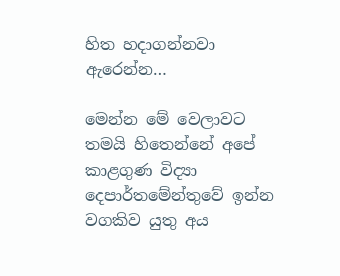හිත හදාගන්නවා ඇරෙන්න…

මෙන්න මේ වෙලාවට තමයි හිතෙන්නේ අපේ කාළගුණ විද්‍යා දෙපාර්තමේන්තුවේ ඉන්න වගකිව යුතු අය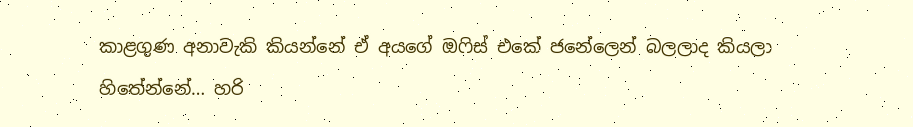කාළගුණ අනාවැකි කියන්නේ ඒ අයගේ ඔෆිස් එකේ ජනේලෙන් බලලාද කියලා හිතේන්නේ… හරි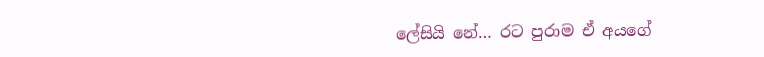ලේසියි නේ… රට පුරාම ඒ අයගේ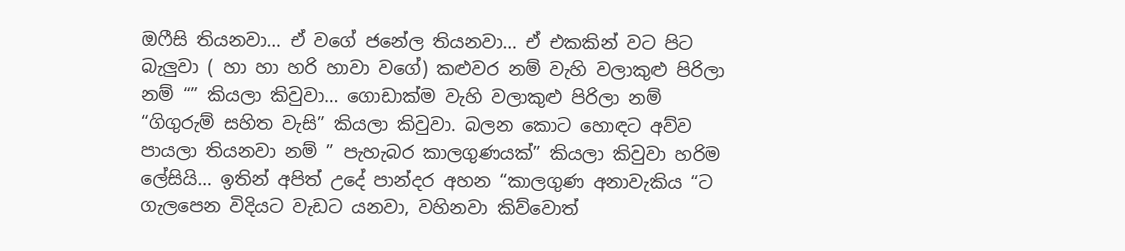ඔෆීසි තියනවා… ඒ වගේ ජනේල තියනවා… ඒ එකකින් වට පිට බැලුවා ( හා හා හරි හාවා වගේ) කළුවර නම් වැහි වලාකුළු පිරිලා නම් “” කියලා කිවුවා… ගොඩාක්ම වැහි වලාකුළු පිරිලා නම් “ගිගුරුම් සහිත වැසි” කියලා කිවුවා. බලන කොට හොඳට අව්ව පායලා තියනවා නම් ” පැහැබර කාලගුණයක්” කියලා කිවුවා හරිම ලේසියි… ඉතින් අපිත් උදේ පාන්දර අහන “කාලගුණ අනාවැකිය “ට ගැලපෙන විදියට වැඩට යනවා, වහිනවා කිව්වොත්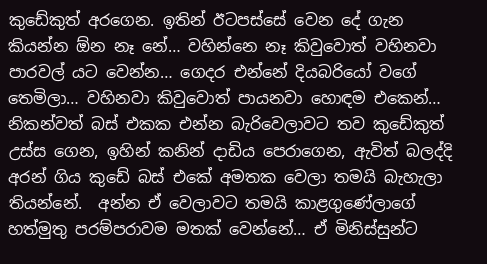කුඩේකුත් අරගෙන. ඉතින් ඊටපස්සේ වෙන දේ ගැන කියන්න ඕන නෑ නේ… වහින්නෙ නෑ කිවුවොත් වහිනවා පාරවල් යට වෙන්න… ගෙදර එන්නේ දියබරියෝ වගේ තෙමිලා… වහිනවා කිවුවොත් පායනවා හොඳම එකෙන්… නිකන්වත් බස් එකක එන්න බැරිවෙලාවට තව කුඩේකුත් උස්ස ගෙන, ඉහින් කනින් දාඩිය පෙරාගෙන, ඇවිත් බලද්දි අරන් ගිය කුඩේ බස් එකේ අමතක වෙලා තමයි බැහැලා තියන්නේ.  අන්න ඒ වෙලාවට තමයි කාළගුණේලාගේ හත්මුතු පරම්පරාවම මතක් වෙන්නේ… ඒ මිනිස්සුන්ට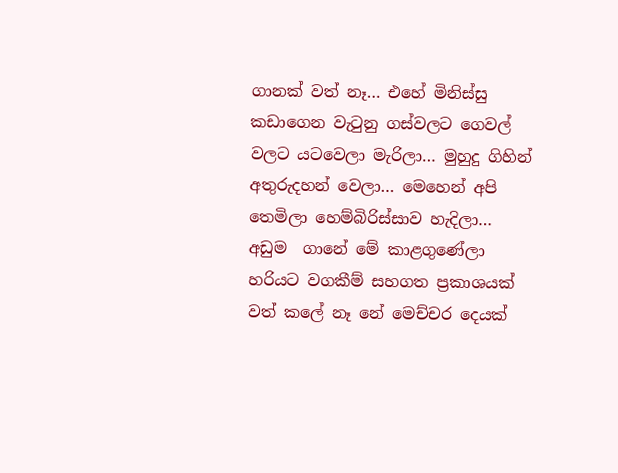ගානක් වත් නෑ… එහේ මිනිස්සු කඩාගෙන වැටුනු ගස්වලට ගෙවල් වලට යටවෙලා මැරිලා… මුහුදු ගිහින් අතුරුදහන් වෙලා… මෙහෙන් අපි තෙමිලා හෙම්බිරිස්සාව හැදිලා… අඩුම  ගානේ මේ කාළගුණේලා හරියට වගකීම් සහගත ප්‍රකාශයක් වත් කලේ නෑ නේ මෙච්චර දෙයක්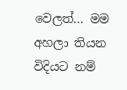වෙලත්… මම අහලා තියන විදියට නම්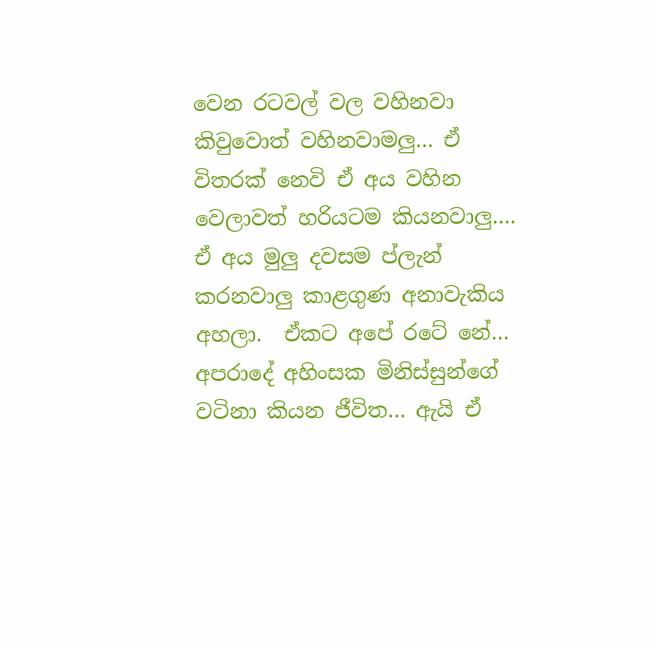වෙන රටවල් වල වහිනවා කිවුවොත් වහිනවාමලු… ඒ විතරක් නෙවි ඒ අය වහින වෙලාවත් හරියටම කියනවාලු…. ඒ අය මුලු දවසම ප්ලැන් කරනවාලු කාළගුණ අනාවැකිය අහලා.  ඒකට අපේ රටේ නේ… අපරාදේ අහිංසක මිනිස්සුන්ගේ වටිනා කියන ජීවිත… ඇයි ඒ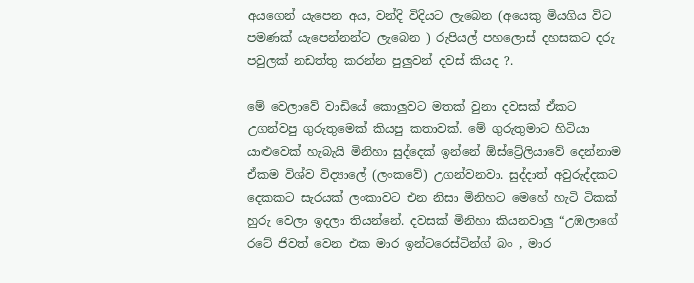අයගෙන් යැපෙන අය, වන්දි විදියට ලැබෙන (අයෙකු මියගිය විට පමණක් යැපෙන්නන්ට ලැබෙන ) රුපියල් පහලොස් දහසකට දරු පවුලක් නඩත්තු කරන්න පුලුවන් දවස් කියද ?.

මේ වෙලාවේ වාඩියේ කොලුවට මතක් වුනා දවසක් ඒකට  උගන්වපු ගුරුතුමෙක් කියපු කතාවක්. මේ ගුරුතුමාට හිටියා යාළුවෙක් හැබැයි මිනිහා සුද්දෙක් ඉන්නේ ඕස්ට්‍රේලියාවේ දෙන්නාම ඒකම විශ්ව විද්‍යාලේ (ලංකවේ) උගන්වනවා. සුද්දාත් අවුරුද්දකට දෙකකට සැරයක් ලංකාවට එන නිසා මිනිහට මෙහේ හැටි ටිකක් හුරු වෙලා ඉදලා තියන්නේ. දවසක් මිනිහා කියනවාලු “උඹලාගේ රටේ ජිවත් වෙන එක මාර ඉන්ටරෙස්ටින්ග් බං , මාර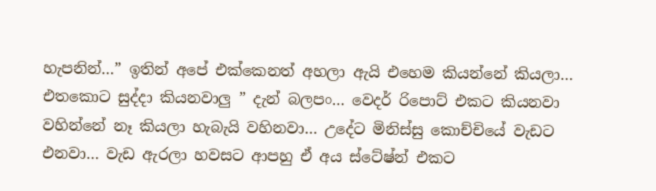හැපනින්…” ඉතින් අපේ එක්කෙනත් අහලා ඇයි එහෙම කියන්නේ කියලා…  එතකොට සුද්දා කියනවාලු ” දැන් බලපං… වෙදර් රිපොට් එකට කියනවා වහින්නේ නෑ කියලා හැබැයි වහිනවා… උදේට මිනිස්සු කොච්චියේ වැඩට එනවා… වැඩ ඇරලා හවසට ආපහු ඒ අය ස්ටේෂ්න් එකට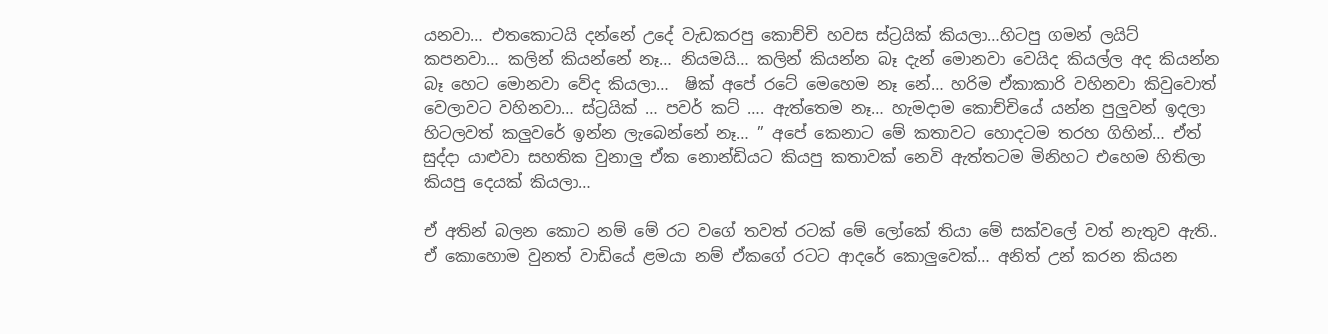යනවා… එතකොටයි දන්නේ උදේ වැඩකරපු කොච්චි හවස ස්ට්‍රයික් කියලා…හිටපු ගමන් ලයිට් කපනවා… කලින් කියන්නේ නෑ… නියමයි… කලින් කියන්න බෑ දැන් මොනවා වෙයිද කියල්ල අද කියන්න බෑ හෙට මොනවා වේද කියලා…  ෂික් අපේ රටේ මෙහෙම නෑ නේ… හරිම ඒකාකාරි වහිනවා කිවුවොත් වෙලාවට වහිනවා… ස්ට්‍රයික් … පවර් කට් …. ඇත්තෙම නෑ… හැමදාම කොච්චියේ යන්න පුලුවන් ඉදලා හිටලවත් කලුවරේ ඉන්න ලැබෙන්නේ නෑ… ” අපේ කෙනාට මේ කතාවට හොදටම තරහ ගිහින්… ඒත් සුද්දා යාළුවා සහතික වුනාලු ඒක නොන්ඩියට කියපු කතාවක් නෙවි ඇත්තටම මිනිහට එහෙම හිතිලා කියපු දෙයක් කියලා…

ඒ අතින් බලන කොට නම් මේ රට වගේ තවත් රටක් මේ ලෝකේ තියා මේ සක්වලේ වත් නැතුව ඇති.. ඒ කොහොම වුනත් වාඩියේ ළමයා නම් ඒකගේ රටට ආදරේ කොලුවෙක්… අනිත් උන් කරන කියන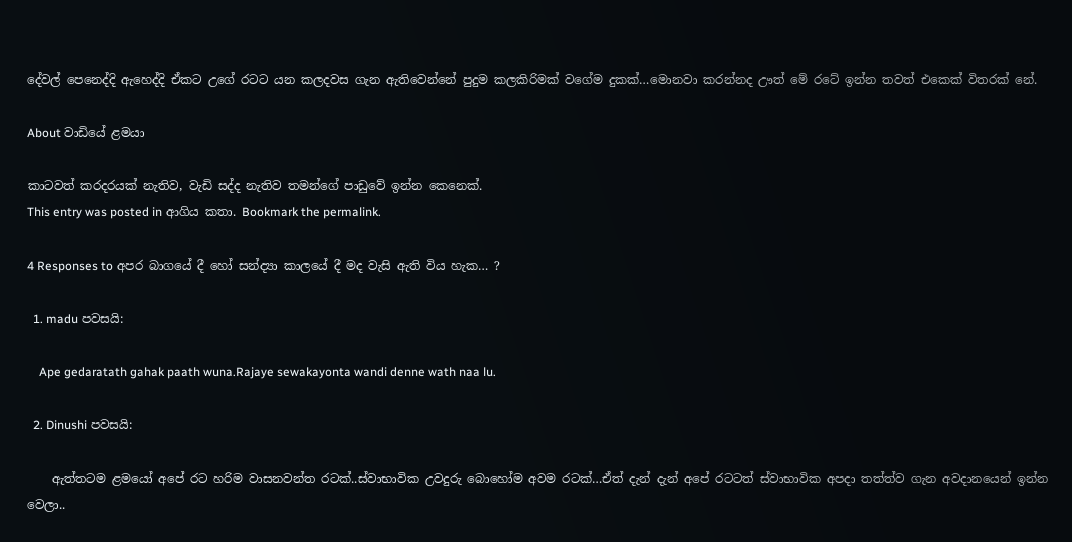දේවල් පෙනෙද්දි ඇහෙද්දි ඒකට උගේ රටට යන කලදවස ගැන ඇතිවෙන්නේ පුදුම කලකිරිමක් වගේම දුකක්…මොනවා කරන්නද ඌත් මේ රටේ ඉන්න තවත් එකෙක් විතරක් නේ.

About වාඩියේ ළමයා

කාටවත් කරදරයක් නැතිව, වැඩි සද්ද නැතිව තමන්ගේ පාඩුවේ ඉන්න කෙනෙක්.
This entry was posted in ආගිය කතා. Bookmark the permalink.

4 Responses to අපර බාගයේ දී හෝ සන්ද්‍යා කාලයේ දී මද වැසි ඇති විය හැක… ?

  1. madu පවසයි:

    Ape gedaratath gahak paath wuna.Rajaye sewakayonta wandi denne wath naa lu.

  2. Dinushi පවසයි:

    ඇත්තටම ළමයෝ අපේ රට හරිම වාසනවන්ත රටක්..ස්වාභාවික උවදුරු බොහෝම අවම රටක්…ඒත් දැන් දැන් අපේ රටටත් ස්වාභාවික අපදා තත්ත්ව ගැන අවදානයෙන් ඉන්න වෙලා..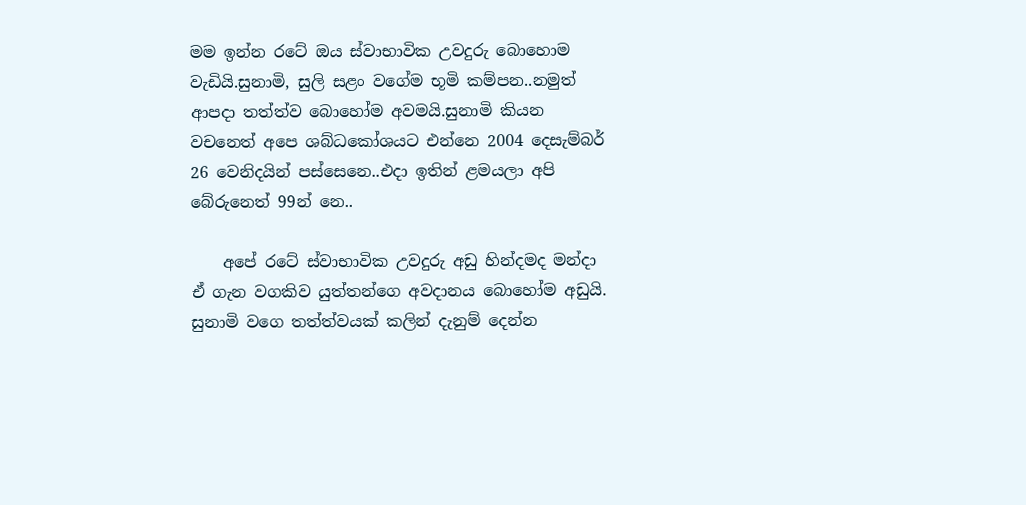මම ඉන්න රටේ ඔය ස්වාභාවික උවදුරු බොහොම වැඩියි.සුනාමි, සුලි සළං වගේම භූමි කම්පන..නමුත් ආපදා තත්ත්ව බොහෝම අවමයි.සුනාමි කියන වචනෙත් අපෙ ශබ්ධකෝශයට එන්නෙ 2004 දෙසැම්බර් 26 වෙනිදයින් පස්සෙනෙ..එදා ඉතින් ළමයලා අපි බේරුනෙත් 99න් නෙ..

    අපේ රටේ ස්වාභාවික උවදුරු අඩු හින්දමද මන්දා ඒ ගැන වගකිව යුත්තන්ගෙ අවදානය බොහෝම අඩුයි. සුනාමි වගෙ තත්ත්වයක් කලින් දැනුම් දෙන්න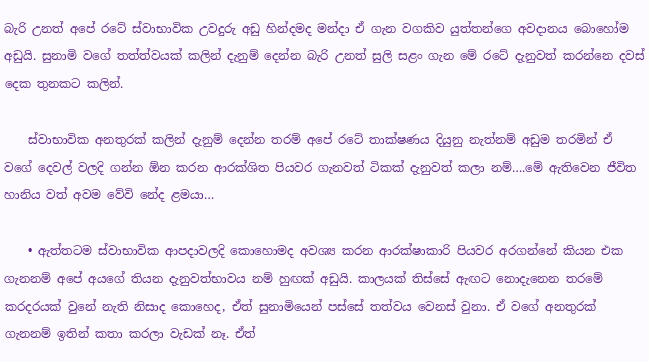බැරි උනත් අපේ රටේ ස්වාභාවික උවදුරු අඩු හින්දමද මන්දා ඒ ගැන වගකිව යුත්තන්ගෙ අවදානය බොහෝම අඩුයි. සුනාමි වගේ තත්ත්වයක් කලින් දැනුම් දෙන්න බැරි උනත් සුලි සළං ගැන මේ රටේ දැනුවත් කරන්නෙ දවස් දෙක තුනකට කලින්.

    ස්වාභාවික අනතුරක් කලින් දැනුම් දෙන්න තරම් අපේ රටේ තාක්ෂණය දියුනු නැත්නම් අඩුම තරමින් ඒ වගේ දෙවල් වලදි ගන්න ඕන කරන ආරක්ශිත පියවර ගැනවත් ටිකක් දැනුවත් කලා නම්….මේ ඇතිවෙන ජීවිත හානිය වත් අවම වේවි නේද ළමයා…

    • ඇත්තටම ස්වාභාවික ආපදාවලදි කොහොමද අවශ්‍ය කරන ආරක්ෂාකාරි පියවර අරගන්නේ කියන එක ගැනනම් අපේ අයගේ තියන දැනුවත්භාවය නම් හුඟක් අඩුයි. කාලයක් තිස්සේ ඇඟට නොදැනෙන තරමේ කරදරයක් වුනේ නැති නිසාද කොහෙද, ඒත් සුනාමියෙන් පස්සේ තත්වය වෙනස් වුනා. ඒ වගේ අනතුරක් ගැනනම් ඉතින් කතා කරලා වැඩක් නෑ. ඒත්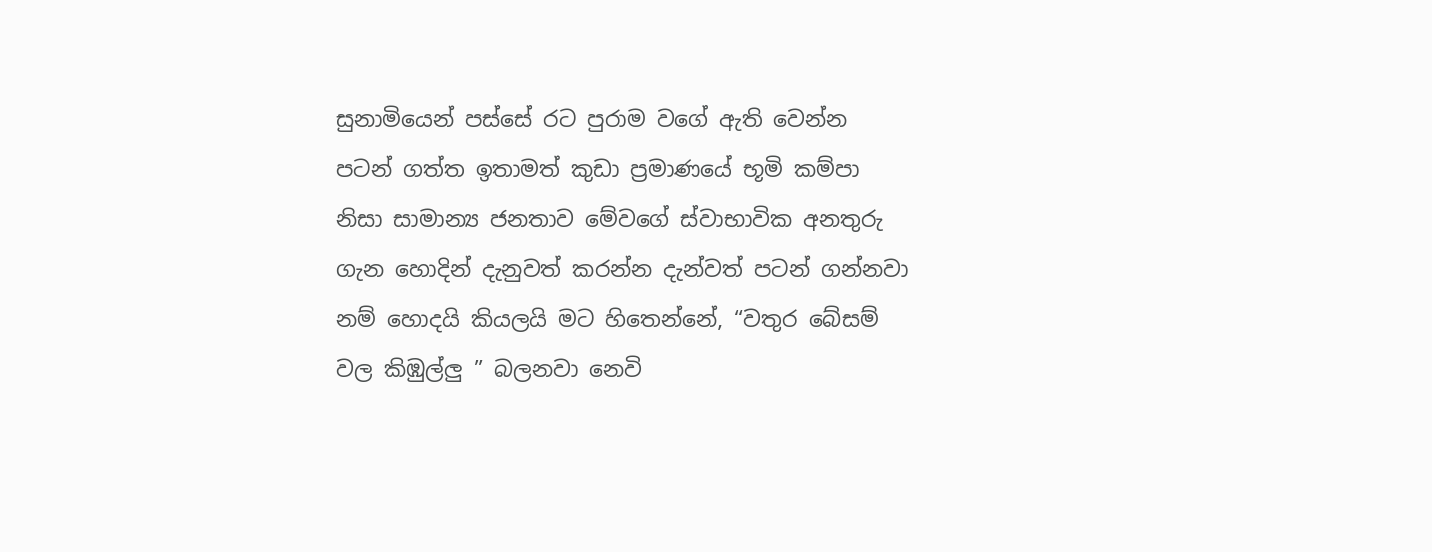සුනාමියෙන් පස්සේ රට පුරාම වගේ ඇති වෙන්න පටන් ගත්ත ඉතාමත් කුඩා ප්‍රමාණයේ භූමි කම්පා නිසා සාමාන්‍ය ජනතාව මේවගේ ස්වාභාවික අනතුරු ගැන හොදින් දැනුවත් කරන්න දැන්වත් පටන් ගන්නවා නම් හොදයි කියලයි මට හිතෙන්නේ, “වතුර බේසම් වල කිඹුල්ලු ” බලනවා නෙවි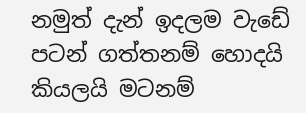නමුත් දැන් ඉදලම වැඩේ පටන් ගත්තනම් හොදයි කියලයි මටනම්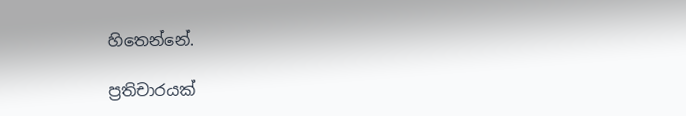හිතෙන්නේ.

ප්‍රතිචාරයක්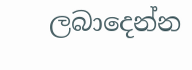ලබාදෙන්න